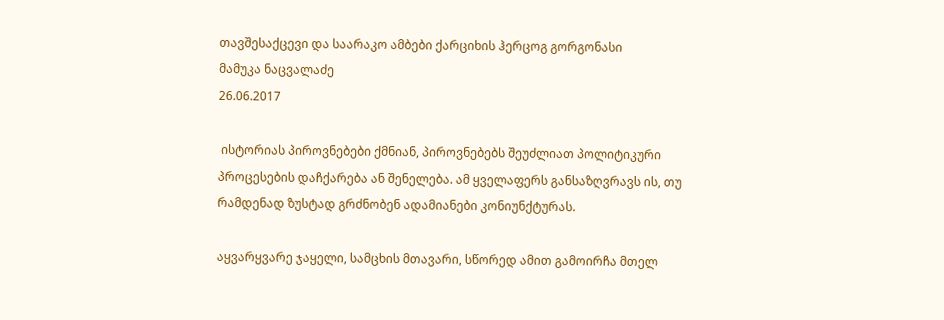თავშესაქცევი და საარაკო ამბები ქარციხის ჰერცოგ გორგონასი
მამუკა ნაცვალაძე
26.06.2017

 ისტორიას პიროვნებები ქმნიან, პიროვნებებს შეუძლიათ პოლიტიკური პროცესების დაჩქარება ან შენელება. ამ ყველაფერს განსაზღვრავს ის, თუ რამდენად ზუსტად გრძნობენ ადამიანები კონიუნქტურას.

აყვარყვარე ჯაყელი, სამცხის მთავარი, სწორედ ამით გამოირჩა მთელ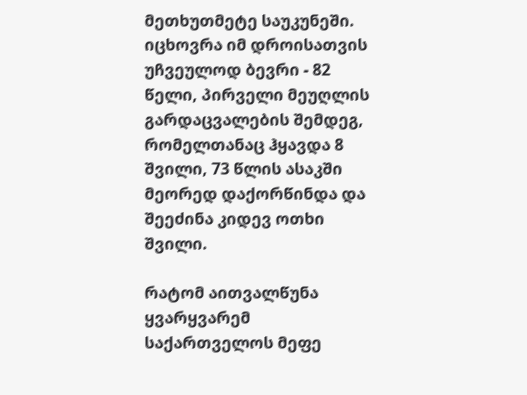მეთხუთმეტე საუკუნეში. იცხოვრა იმ დროისათვის უჩვეულოდ ბევრი - 82 წელი, პირველი მეუღლის გარდაცვალების შემდეგ, რომელთანაც ჰყავდა 8 შვილი, 73 წლის ასაკში მეორედ დაქორწინდა და შეეძინა კიდევ ოთხი შვილი.

რატომ აითვალწუნა ყვარყვარემ საქართველოს მეფე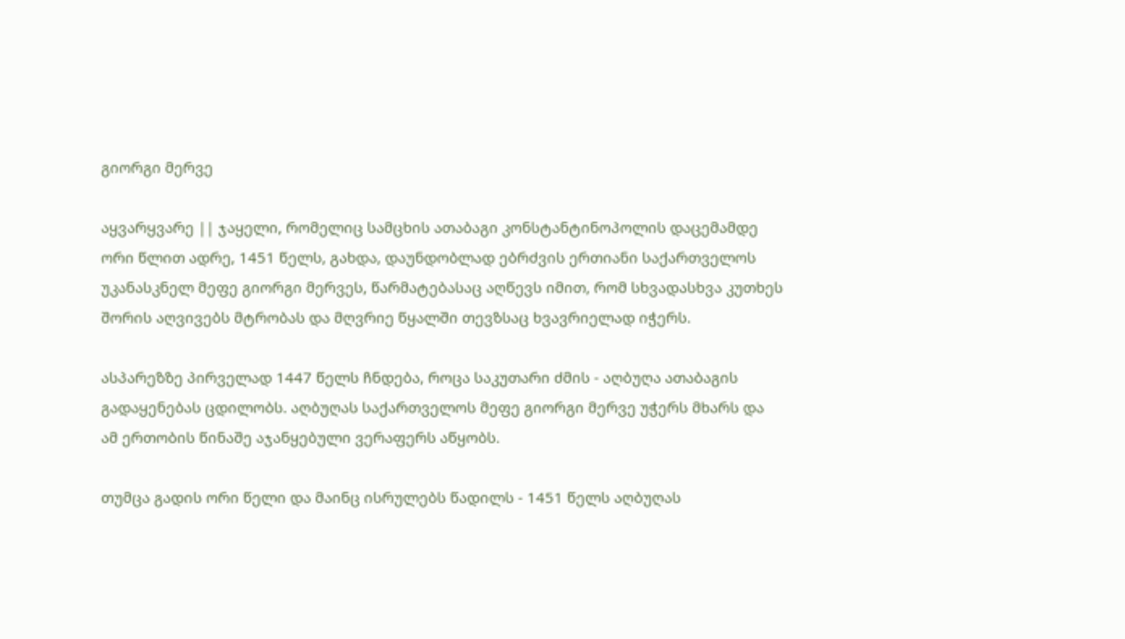გიორგი მერვე

აყვარყვარე || ჯაყელი, რომელიც სამცხის ათაბაგი კონსტანტინოპოლის დაცემამდე ორი წლით ადრე, 1451 წელს, გახდა, დაუნდობლად ებრძვის ერთიანი საქართველოს უკანასკნელ მეფე გიორგი მერვეს, წარმატებასაც აღწევს იმით, რომ სხვადასხვა კუთხეს შორის აღვივებს მტრობას და მღვრიე წყალში თევზსაც ხვავრიელად იჭერს.

ასპარეზზე პირველად 1447 წელს ჩნდება, როცა საკუთარი ძმის - აღბუღა ათაბაგის გადაყენებას ცდილობს. აღბუღას საქართველოს მეფე გიორგი მერვე უჭერს მხარს და ამ ერთობის წინაშე აჯანყებული ვერაფერს აწყობს.

თუმცა გადის ორი წელი და მაინც ისრულებს წადილს - 1451 წელს აღბუღას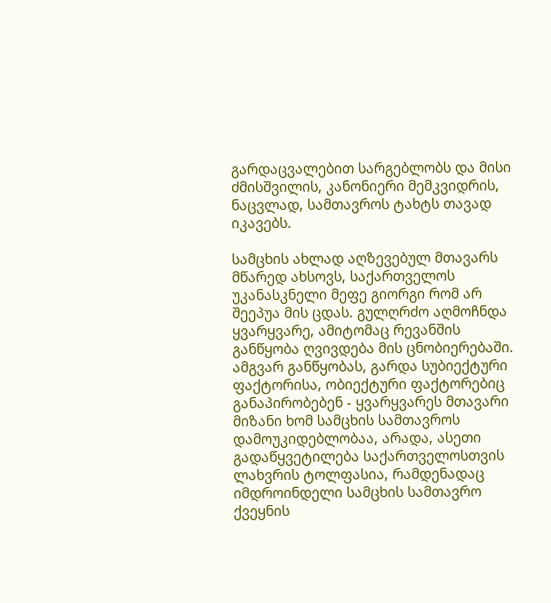გარდაცვალებით სარგებლობს და მისი ძმისშვილის, კანონიერი მემკვიდრის, ნაცვლად, სამთავროს ტახტს თავად იკავებს.

სამცხის ახლად აღზევებულ მთავარს მწარედ ახსოვს, საქართველოს უკანასკნელი მეფე გიორგი რომ არ შეეპუა მის ცდას. გულღრძო აღმოჩნდა ყვარყვარე, ამიტომაც რევანშის განწყობა ღვივდება მის ცნობიერებაში. ამგვარ განწყობას, გარდა სუბიექტური ფაქტორისა, ობიექტური ფაქტორებიც განაპირობებენ - ყვარყვარეს მთავარი მიზანი ხომ სამცხის სამთავროს დამოუკიდებლობაა, არადა, ასეთი გადაწყვეტილება საქართველოსთვის ლახვრის ტოლფასია, რამდენადაც იმდროინდელი სამცხის სამთავრო ქვეყნის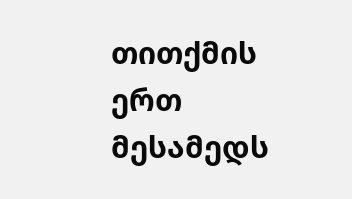თითქმის ერთ მესამედს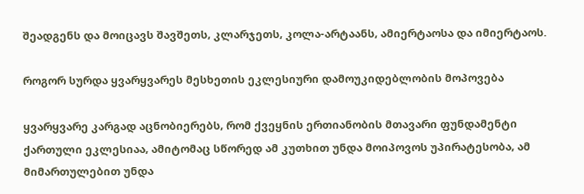შეადგენს და მოიცავს შავშეთს, კლარჯეთს, კოლა-არტაანს, ამიერტაოსა და იმიერტაოს.

როგორ სურდა ყვარყვარეს მესხეთის ეკლესიური დამოუკიდებლობის მოპოვება

ყვარყვარე კარგად აცნობიერებს, რომ ქვეყნის ერთიანობის მთავარი ფუნდამენტი ქართული ეკლესიაა, ამიტომაც სწორედ ამ კუთხით უნდა მოიპოვოს უპირატესობა, ამ მიმართულებით უნდა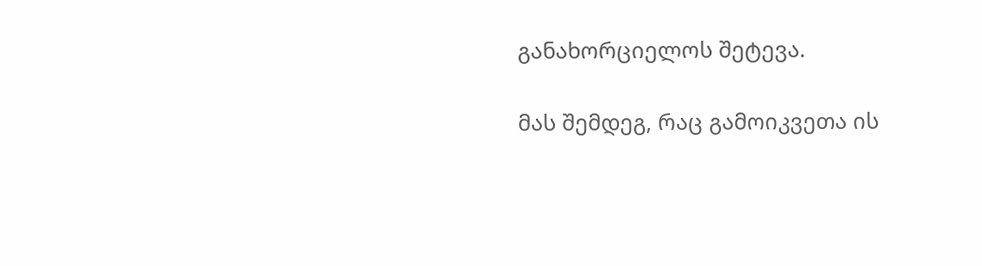განახორციელოს შეტევა.

მას შემდეგ, რაც გამოიკვეთა ის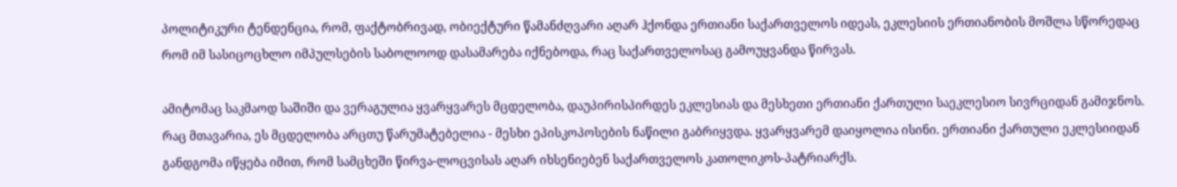პოლიტიკური ტენდენცია, რომ, ფაქტობრივად, ობიექტური წამანძღვარი აღარ ჰქონდა ერთიანი საქართველოს იდეას, ეკლესიის ერთიანობის მოშლა სწორედაც რომ იმ სასიცოცხლო იმპულსების საბოლოოდ დასამარება იქნებოდა, რაც საქართველოსაც გამოუყვანდა წირვას.

ამიტომაც საკმაოდ საშიში და ვერაგულია ყვარყვარეს მცდელობა, დაუპირისპირდეს ეკლესიას და მესხეთი ერთიანი ქართული საეკლესიო სივრციდან გამიჯნოს. რაც მთავარია, ეს მცდელობა არცთუ წარუმატებელია - მესხი ეპისკოპოსების ნაწილი გაბრიყვდა. ყვარყვარემ დაიყოლია ისინი. ერთიანი ქართული ეკლესიიდან განდგომა იწყება იმით, რომ სამცხეში წირვა-ლოცვისას აღარ იხსენიებენ საქართველოს კათოლიკოს-პატრიარქს.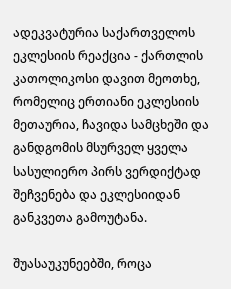ადეკვატურია საქართველოს ეკლესიის რეაქცია - ქართლის კათოლიკოსი დავით მეოთხე, რომელიც ერთიანი ეკლესიის მეთაურია, ჩავიდა სამცხეში და განდგომის მსურველ ყველა სასულიერო პირს ვერდიქტად შეჩვენება და ეკლესიიდან განკვეთა გამოუტანა.

შუასაუკუნეებში, როცა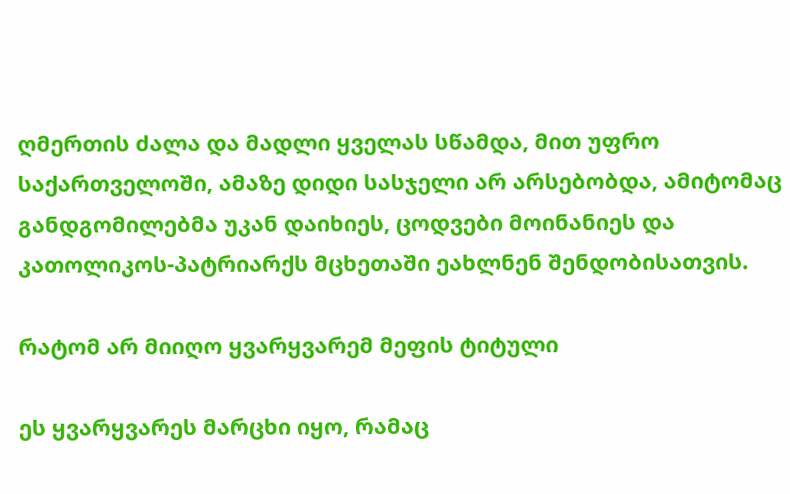ღმერთის ძალა და მადლი ყველას სწამდა, მით უფრო საქართველოში, ამაზე დიდი სასჯელი არ არსებობდა, ამიტომაც განდგომილებმა უკან დაიხიეს, ცოდვები მოინანიეს და კათოლიკოს-პატრიარქს მცხეთაში ეახლნენ შენდობისათვის.

რატომ არ მიიღო ყვარყვარემ მეფის ტიტული

ეს ყვარყვარეს მარცხი იყო, რამაც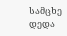სამცხე დედა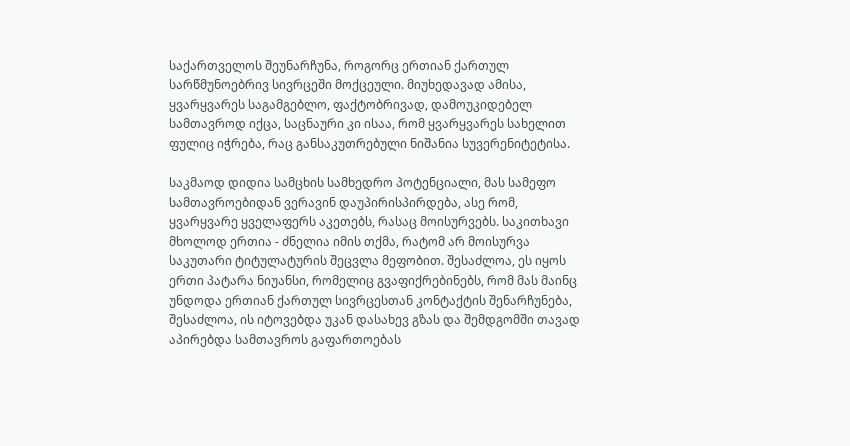საქართველოს შეუნარჩუნა, როგორც ერთიან ქართულ სარწმუნოებრივ სივრცეში მოქცეული. მიუხედავად ამისა, ყვარყვარეს საგამგებლო, ფაქტობრივად, დამოუკიდებელ სამთავროდ იქცა, საცნაური კი ისაა, რომ ყვარყვარეს სახელით ფულიც იჭრება, რაც განსაკუთრებული ნიშანია სუვერენიტეტისა.

საკმაოდ დიდია სამცხის სამხედრო პოტენციალი, მას სამეფო სამთავროებიდან ვერავინ დაუპირისპირდება, ასე რომ, ყვარყვარე ყველაფერს აკეთებს, რასაც მოისურვებს. საკითხავი მხოლოდ ერთია - ძნელია იმის თქმა, რატომ არ მოისურვა საკუთარი ტიტულატურის შეცვლა მეფობით. შესაძლოა, ეს იყოს ერთი პატარა ნიუანსი, რომელიც გვაფიქრებინებს, რომ მას მაინც უნდოდა ერთიან ქართულ სივრცესთან კონტაქტის შენარჩუნება, შესაძლოა, ის იტოვებდა უკან დასახევ გზას და შემდგომში თავად აპირებდა სამთავროს გაფართოებას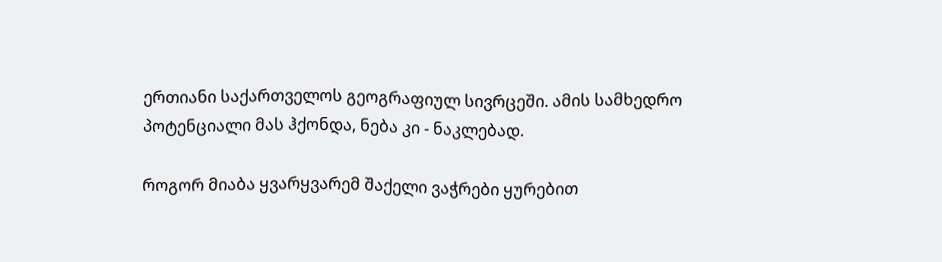ერთიანი საქართველოს გეოგრაფიულ სივრცეში. ამის სამხედრო პოტენციალი მას ჰქონდა, ნება კი - ნაკლებად.

როგორ მიაბა ყვარყვარემ შაქელი ვაჭრები ყურებით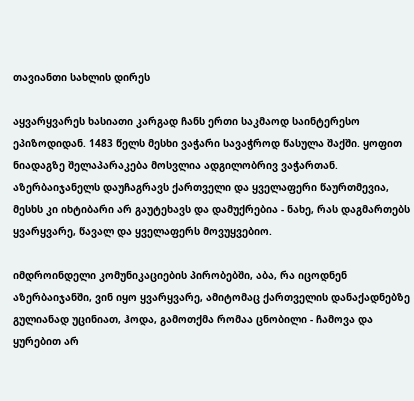თავიანთი სახლის დირეს

აყვარყვარეს ხასიათი კარგად ჩანს ერთი საკმაოდ საინტერესო ეპიზოდიდან. 1483 წელს მესხი ვაჭარი სავაჭროდ წასულა შაქში. ყოფით ნიადაგზე შელაპარაკება მოსვლია ადგილობრივ ვაჭართან. აზერბაიჯანელს დაუჩაგრავს ქართველი და ყველაფერი წაურთმევია, მესხს კი იხტიბარი არ გაუტეხავს და დამუქრებია - ნახე, რას დაგმართებს ყვარყვარე, წავალ და ყველაფერს მოვუყვებიო.

იმდროინდელი კომუნიკაციების პირობებში, აბა, რა იცოდნენ აზერბაიჯანში, ვინ იყო ყვარყვარე, ამიტომაც ქართველის დანაქადნებზე გულიანად უცინიათ, ჰოდა, გამოთქმა რომაა ცნობილი - ჩამოვა და ყურებით არ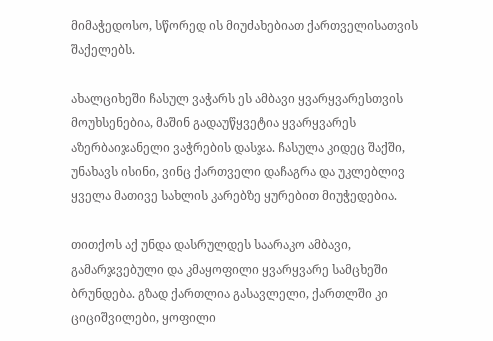მიმაჭედოსო, სწორედ ის მიუძახებიათ ქართველისათვის შაქელებს.

ახალციხეში ჩასულ ვაჭარს ეს ამბავი ყვარყვარესთვის მოუხსენებია, მაშინ გადაუწყვეტია ყვარყვარეს აზერბაიჯანელი ვაჭრების დასჯა. ჩასულა კიდეც შაქში, უნახავს ისინი, ვინც ქართველი დაჩაგრა და უკლებლივ ყველა მათივე სახლის კარებზე ყურებით მიუჭედებია.

თითქოს აქ უნდა დასრულდეს საარაკო ამბავი, გამარჯვებული და კმაყოფილი ყვარყვარე სამცხეში ბრუნდება. გზად ქართლია გასავლელი, ქართლში კი ციციშვილები, ყოფილი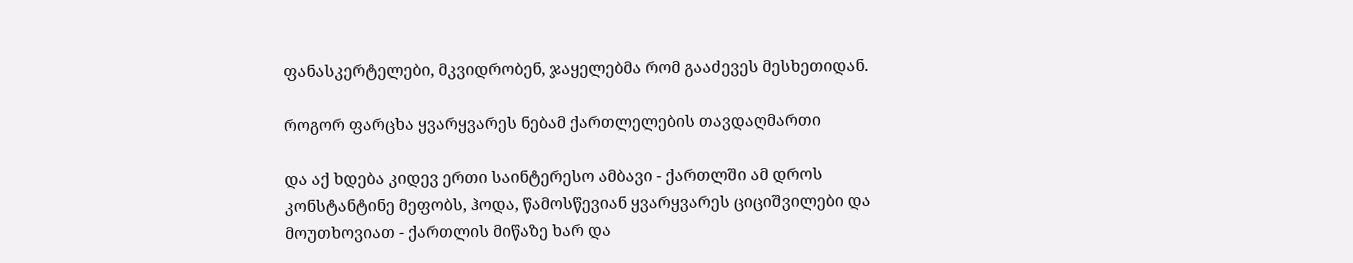ფანასკერტელები, მკვიდრობენ, ჯაყელებმა რომ გააძევეს მესხეთიდან.

როგორ ფარცხა ყვარყვარეს ნებამ ქართლელების თავდაღმართი

და აქ ხდება კიდევ ერთი საინტერესო ამბავი - ქართლში ამ დროს კონსტანტინე მეფობს, ჰოდა, წამოსწევიან ყვარყვარეს ციციშვილები და მოუთხოვიათ - ქართლის მიწაზე ხარ და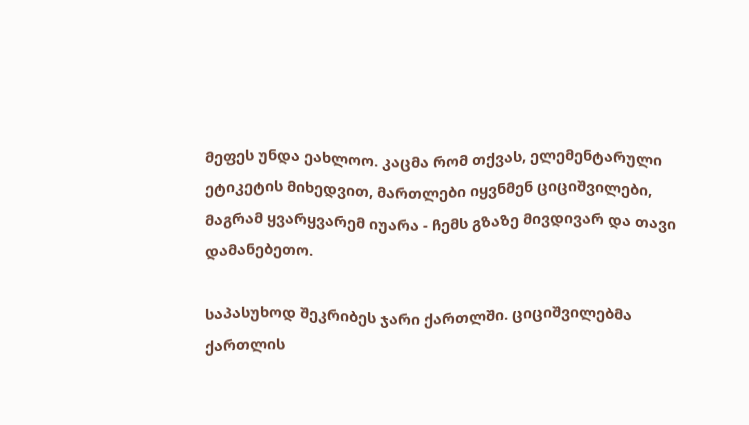მეფეს უნდა ეახლოო. კაცმა რომ თქვას, ელემენტარული ეტიკეტის მიხედვით, მართლები იყვნმენ ციციშვილები, მაგრამ ყვარყვარემ იუარა - ჩემს გზაზე მივდივარ და თავი დამანებეთო.

საპასუხოდ შეკრიბეს ჯარი ქართლში. ციციშვილებმა ქართლის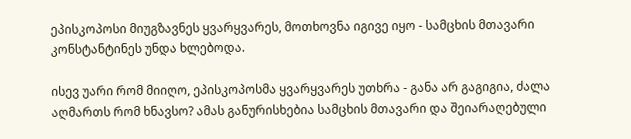ეპისკოპოსი მიუგზავნეს ყვარყვარეს, მოთხოვნა იგივე იყო - სამცხის მთავარი კონსტანტინეს უნდა ხლებოდა.

ისევ უარი რომ მიიღო, ეპისკოპოსმა ყვარყვარეს უთხრა - განა არ გაგიგია, ძალა აღმართს რომ ხნავსო? ამას განურისხებია სამცხის მთავარი და შეიარაღებული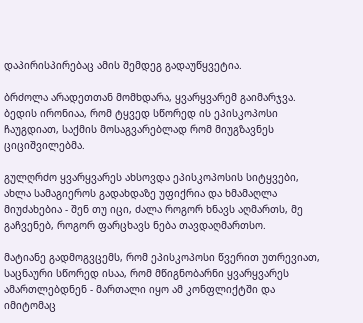დაპირისპირებაც ამის შემდეგ გადაუწყვეტია.

ბრძოლა არადეთთან მომხდარა, ყვარყვარემ გაიმარჯვა. ბედის ირონიაა, რომ ტყვედ სწორედ ის ეპისკოპოსი ჩაუგდიათ, საქმის მოსაგვარებლად რომ მიუგზავნეს ციციშვილებმა.

გულღრძო ყვარყვარეს ახსოვდა ეპისკოპოსის სიტყვები, ახლა სამაგიეროს გადახდაზე უფიქრია და ხმამაღლა მიუძახებია - შენ თუ იცი, ძალა როგორ ხნავს აღმართს, მე გაჩვენებ, როგორ ფარცხავს ნება თავდაღმართსო.

მატიანე გადმოგვცემს, რომ ეპისკოპოსი წვერით უთრევიათ, საცნაური სწორედ ისაა, რომ მწიგნობარნი ყვარყვარეს ამართლებდნენ - მართალი იყო ამ კონფლიქტში და იმიტომაც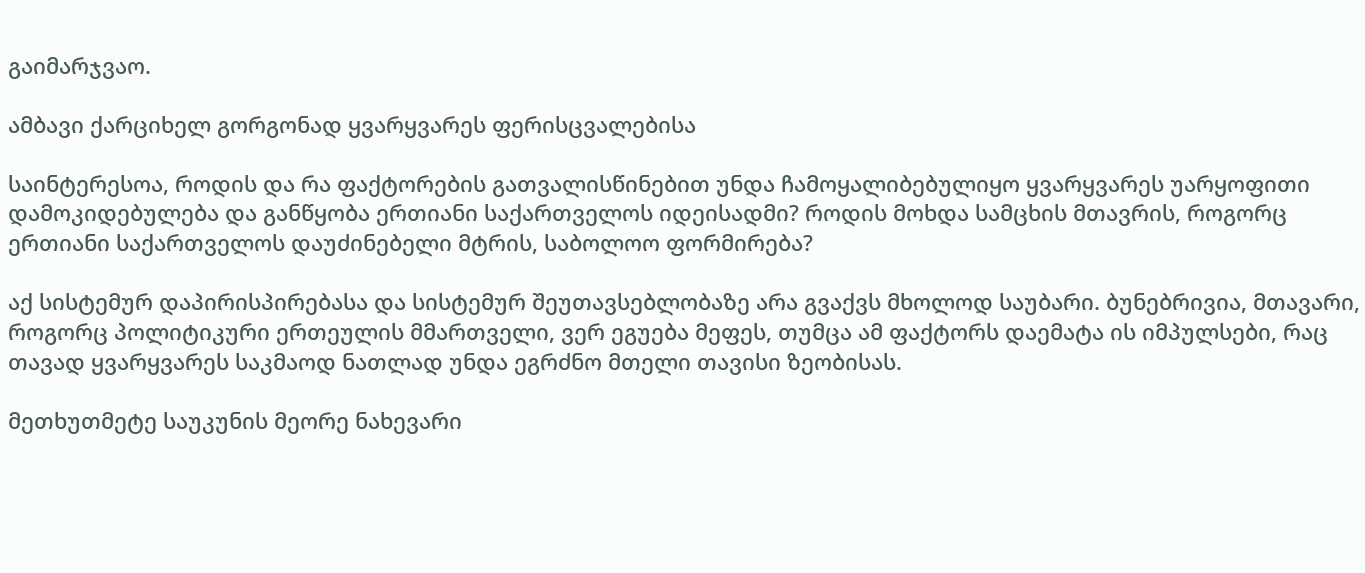გაიმარჯვაო.

ამბავი ქარციხელ გორგონად ყვარყვარეს ფერისცვალებისა

საინტერესოა, როდის და რა ფაქტორების გათვალისწინებით უნდა ჩამოყალიბებულიყო ყვარყვარეს უარყოფითი დამოკიდებულება და განწყობა ერთიანი საქართველოს იდეისადმი? როდის მოხდა სამცხის მთავრის, როგორც ერთიანი საქართველოს დაუძინებელი მტრის, საბოლოო ფორმირება?

აქ სისტემურ დაპირისპირებასა და სისტემურ შეუთავსებლობაზე არა გვაქვს მხოლოდ საუბარი. ბუნებრივია, მთავარი, როგორც პოლიტიკური ერთეულის მმართველი, ვერ ეგუება მეფეს, თუმცა ამ ფაქტორს დაემატა ის იმპულსები, რაც თავად ყვარყვარეს საკმაოდ ნათლად უნდა ეგრძნო მთელი თავისი ზეობისას.

მეთხუთმეტე საუკუნის მეორე ნახევარი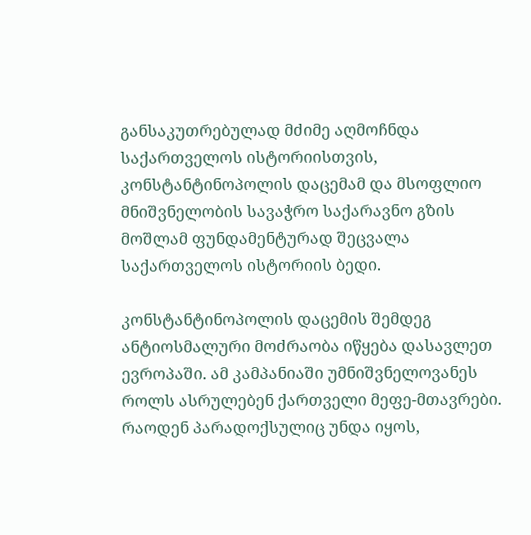განსაკუთრებულად მძიმე აღმოჩნდა საქართველოს ისტორიისთვის, კონსტანტინოპოლის დაცემამ და მსოფლიო მნიშვნელობის სავაჭრო საქარავნო გზის მოშლამ ფუნდამენტურად შეცვალა საქართველოს ისტორიის ბედი.

კონსტანტინოპოლის დაცემის შემდეგ ანტიოსმალური მოძრაობა იწყება დასავლეთ ევროპაში. ამ კამპანიაში უმნიშვნელოვანეს როლს ასრულებენ ქართველი მეფე-მთავრები. რაოდენ პარადოქსულიც უნდა იყოს,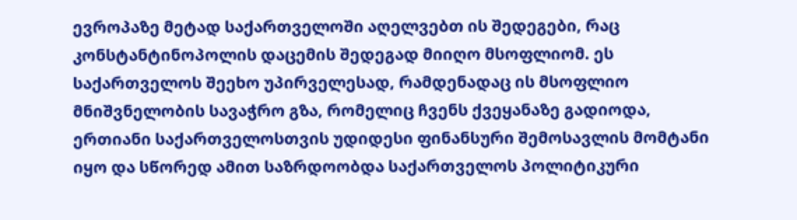ევროპაზე მეტად საქართველოში აღელვებთ ის შედეგები, რაც კონსტანტინოპოლის დაცემის შედეგად მიიღო მსოფლიომ. ეს საქართველოს შეეხო უპირველესად, რამდენადაც ის მსოფლიო მნიშვნელობის სავაჭრო გზა, რომელიც ჩვენს ქვეყანაზე გადიოდა, ერთიანი საქართველოსთვის უდიდესი ფინანსური შემოსავლის მომტანი იყო და სწორედ ამით საზრდოობდა საქართველოს პოლიტიკური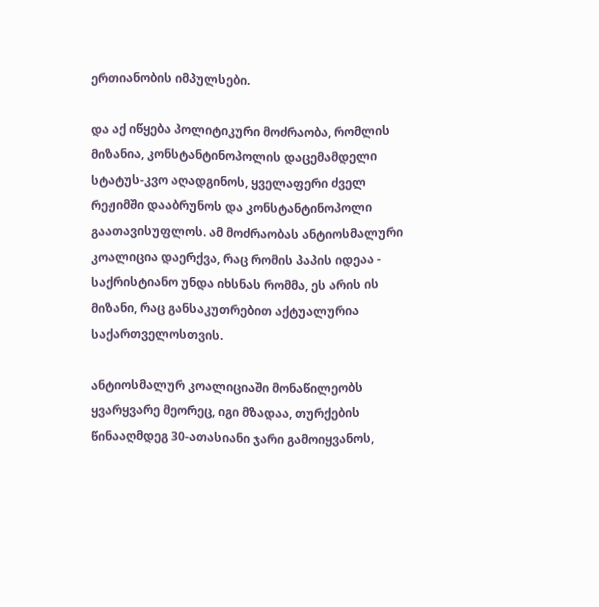ერთიანობის იმპულსები.

და აქ იწყება პოლიტიკური მოძრაობა, რომლის მიზანია, კონსტანტინოპოლის დაცემამდელი სტატუს-კვო აღადგინოს, ყველაფერი ძველ რეჟიმში დააბრუნოს და კონსტანტინოპოლი გაათავისუფლოს. ამ მოძრაობას ანტიოსმალური კოალიცია დაერქვა, რაც რომის პაპის იდეაა - საქრისტიანო უნდა იხსნას რომმა, ეს არის ის მიზანი, რაც განსაკუთრებით აქტუალურია საქართველოსთვის.

ანტიოსმალურ კოალიციაში მონაწილეობს ყვარყვარე მეორეც, იგი მზადაა, თურქების წინააღმდეგ 30-ათასიანი ჯარი გამოიყვანოს,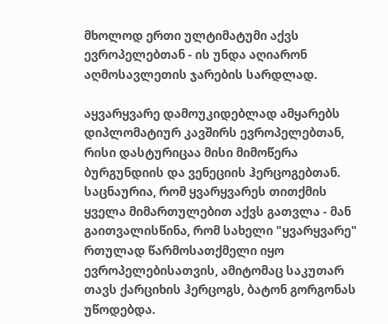მხოლოდ ერთი ულტიმატუმი აქვს ევროპელებთან - ის უნდა აღიარონ აღმოსავლეთის ჯარების სარდლად.

აყვარყვარე დამოუკიდებლად ამყარებს დიპლომატიურ კავშირს ევროპელებთან, რისი დასტურიცაა მისი მიმოწერა ბურგუნდიის და ვენეციის ჰერცოგებთან. საცნაურია, რომ ყვარყვარეს თითქმის ყველა მიმართულებით აქვს გათვლა - მან გაითვალისწინა, რომ სახელი "ყვარყვარე" რთულად წარმოსათქმელი იყო ევროპელებისათვის, ამიტომაც საკუთარ თავს ქარციხის ჰერცოგს, ბატონ გორგონას უწოდებდა.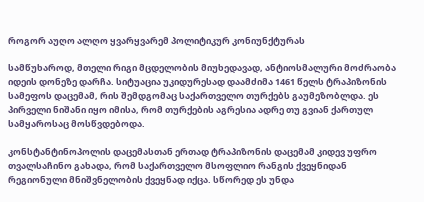როგორ აუღო ალღო ყვარყვარემ პოლიტიკურ კონიუნქტურას

სამწუხაროდ, მთელი რიგი მცდელობის მიუხედავად, ანტიოსმალური მოძრაობა იდეის დონეზე დარჩა. სიტუაცია უკიდურესად დაამძიმა 1461 წელს ტრაპიზონის სამეფოს დაცემამ, რის შემდგომაც საქართველო თურქებს გაუმეზობლდა. ეს პირველი ნიშანი იყო იმისა, რომ თურქების აგრესია ადრე თუ გვიან ქართულ სამყაროსაც მოსწვდებოდა.

კონსტანტინოპოლის დაცემასთან ერთად ტრაპიზონის დაცემამ კიდევ უფრო თვალსაჩინო გახადა, რომ საქართველო მსოფლიო რანგის ქვეყნიდან რეგიონული მნიშვნელობის ქვეყნად იქცა. სწორედ ეს უნდა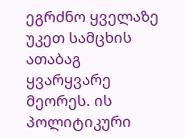ეგრძნო ყველაზე უკეთ სამცხის ათაბაგ ყვარყვარე მეორეს. ის პოლიტიკური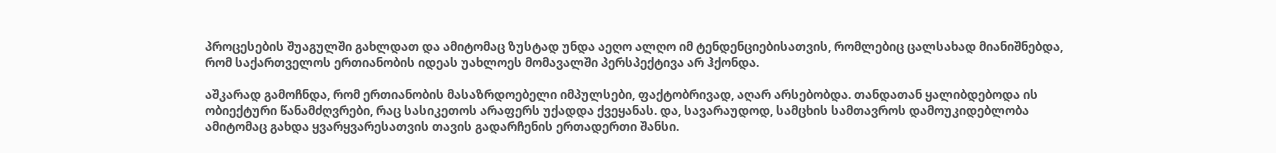პროცესების შუაგულში გახლდათ და ამიტომაც ზუსტად უნდა აეღო ალღო იმ ტენდენციებისათვის, რომლებიც ცალსახად მიანიშნებდა, რომ საქართველოს ერთიანობის იდეას უახლოეს მომავალში პერსპექტივა არ ჰქონდა.

აშკარად გამოჩნდა, რომ ერთიანობის მასაზრდოებელი იმპულსები, ფაქტობრივად, აღარ არსებობდა. თანდათან ყალიბდებოდა ის ობიექტური წანამძღვრები, რაც სასიკეთოს არაფერს უქადდა ქვეყანას. და, სავარაუდოდ, სამცხის სამთავროს დამოუკიდებლობა ამიტომაც გახდა ყვარყვარესათვის თავის გადარჩენის ერთადერთი შანსი.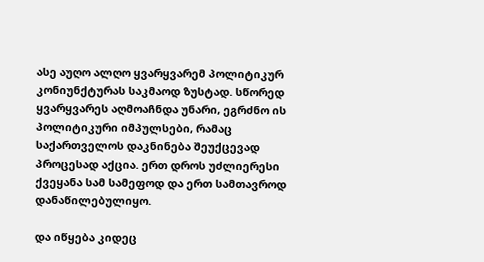ასე აუღო ალღო ყვარყვარემ პოლიტიკურ კონიუნქტურას საკმაოდ ზუსტად. სწორედ ყვარყვარეს აღმოაჩნდა უნარი, ეგრძნო ის პოლიტიკური იმპულსები, რამაც საქართველოს დაკნინება შეუქცევად პროცესად აქცია. ერთ დროს უძლიერესი ქვეყანა სამ სამეფოდ და ერთ სამთავროდ დანაწილებულიყო.

და იწყება კიდეც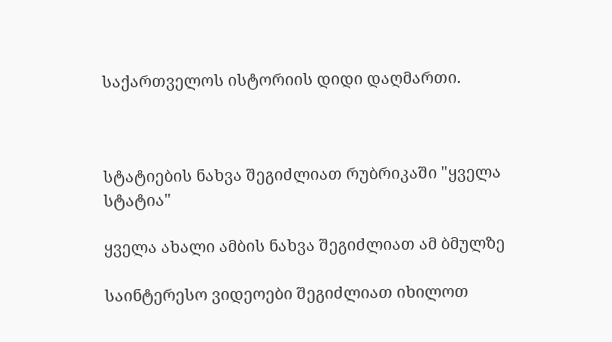საქართველოს ისტორიის დიდი დაღმართი.



სტატიების ნახვა შეგიძლიათ რუბრიკაში "ყველა სტატია"

ყველა ახალი ამბის ნახვა შეგიძლიათ ამ ბმულზე

საინტერესო ვიდეოები შეგიძლიათ იხილოთ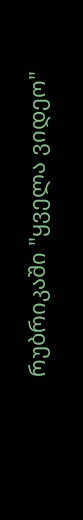რუბრიკაში "ყველა ვიდეო"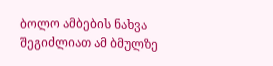ბოლო ამბების ნახვა შეგიძლიათ ამ ბმულზე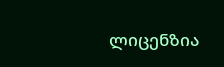ლიცენზია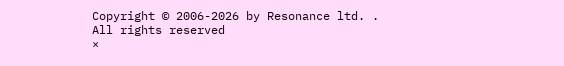Copyright © 2006-2026 by Resonance ltd. . All rights reserved
×